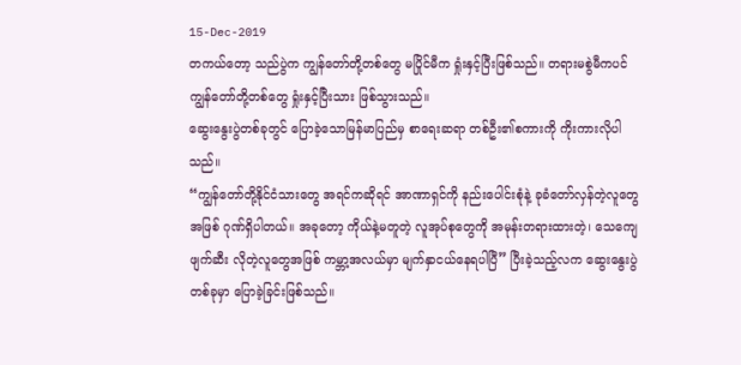15-Dec-2019
တကယ်တော့ သည်ပွဲက ကျွန်တော်တို့တစ်တွေ မပြိုင်မီက ရှုံးနှင့်ပြီးဖြစ်သည်။ တရားမစွဲမီကပင် ကျွန်တော်တို့တစ်တွေ ရှုံးနှင့်ပြီးသား ဖြစ်သွားသည်။
ဆွေးနွေးပွဲတစ်ခုတွင် ပြောခဲ့သောမြန်မာပြည်မှ စာရေးဆရာ တစ်ဦး၏စကားကို ကိုးကားလိုပါသည်။
“ကျွန်တော်တို့နိုင်ငံသားတွေ အရင်ကဆိုရင် အာဏာရှင်ကို နည်းပေါင်းစုံနဲ့ ခုခံတော်လှန်တဲ့လူတွေအဖြစ် ဂုဏ်ရှိပါတယ်။ အခုတော့ ကိုယ်နဲ့မတူတဲ့ လူအုပ်စုတွေကို အမုန်းတရားထားတဲ့၊ သေကျေဖျက်ဆီး လိုတဲ့လူတွေအဖြစ် ကမ္ဘာ့အလယ်မှာ မျက်နှာငယ်နေရပါပြီ” ပြီးခဲ့သည့်လက ဆွေးနွေးပွဲတစ်ခုမှာ ပြောခဲ့ခြင်းဖြစ်သည်။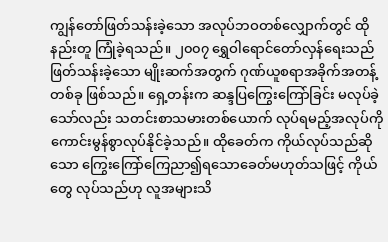ကျွန်တော်ဖြတ်သန်းခဲ့သော အလုပ်ဘဝတစ်လျှောက်တွင် ထိုနည်းတူ ကြုံခဲ့ရသည်။ ၂၀၀၇ ရွှေဝါရောင်တော်လှန်ရေးသည် ဖြတ်သန်းခဲ့သော မျိုးဆက်အတွက် ဂုဏ်ယူစရာအခိုက်အတန့်တစ်ခု ဖြစ်သည်။ ရှေ့တန်းက ဆန္ဒပြကြွေးကြော်ခြင်း မလုပ်ခဲ့သော်လည်း သတင်းစာသမားတစ်ယောက် လုပ်ရမည့်အလုပ်ကို ကောင်းမွန်စွာလုပ်နိုင်ခဲ့သည်။ ထိုခေတ်က ကိုယ်လုပ်သည်ဆိုသော ကြွေးကြော်ကြေညာ၍ရသောခေတ်မဟုတ်သဖြင့် ကိုယ်တွေ လုပ်သည်ဟု လူအများသိ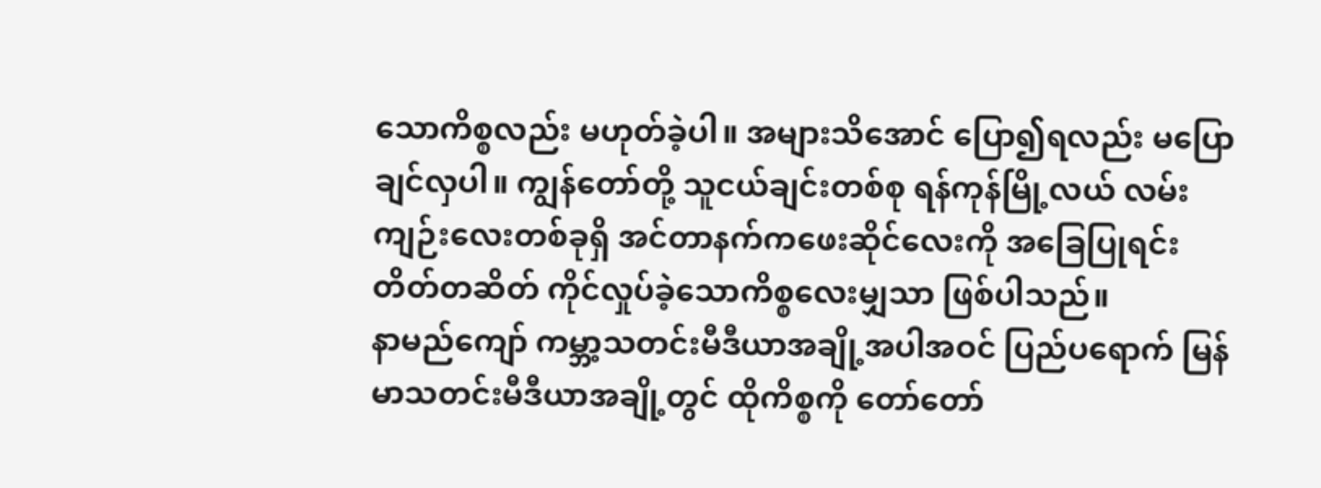သောကိစ္စလည်း မဟုတ်ခဲ့ပါ။ အများသိအောင် ပြော၍ရလည်း မပြောချင်လှပါ။ ကျွန်တော်တို့ သူငယ်ချင်းတစ်စု ရန်ကုန်မြို့လယ် လမ်းကျဉ်းလေးတစ်ခုရှိ အင်တာနက်ကဖေးဆိုင်လေးကို အခြေပြုရင်း တိတ်တဆိတ် ကိုင်လှုပ်ခဲ့သောကိစ္စလေးမျှသာ ဖြစ်ပါသည်။
နာမည်ကျော် ကမ္ဘာ့သတင်းမီဒီယာအချို့အပါအဝင် ပြည်ပရောက် မြန်မာသတင်းမီဒီယာအချို့တွင် ထိုကိစ္စကို တော်တော်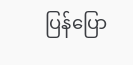ပြန်ပြော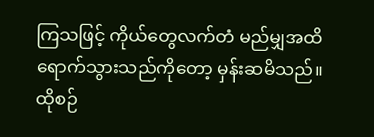ကြသဖြင့် ကိုယ်တွေလက်တံ မည်မျှအထိ ရောက်သွားသည်ကိုတော့ မှန်းဆမိသည်။
ထိုစဉ်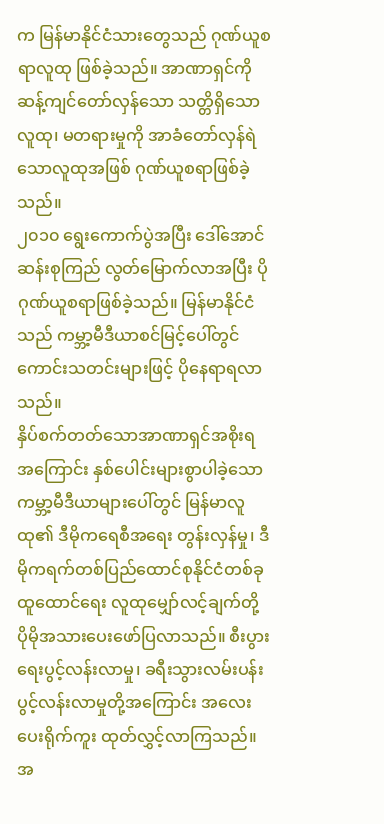က မြန်မာနိုင်ငံသားတွေသည် ဂုဏ်ယူစရာလူထု ဖြစ်ခဲ့သည်။ အာဏာရှင်ကို ဆန့်ကျင်တော်လှန်သော သတ္တိရှိသောလူထု၊ မတရားမှုကို အာခံတော်လှန်ရဲသောလူထုအဖြစ် ဂုဏ်ယူစရာဖြစ်ခဲ့သည်။
၂၀၁၀ ရွေးကောက်ပွဲအပြီး ဒေါ်အောင်ဆန်းစုကြည် လွတ်မြောက်လာအပြီး ပိုဂုဏ်ယူစရာဖြစ်ခဲ့သည်။ မြန်မာနိုင်ငံသည် ကမ္ဘာ့မီဒီယာစင်မြင့်ပေါ်တွင် ကောင်းသတင်းများဖြင့် ပိုနေရာရလာသည်။
နှိပ်စက်တတ်သောအာဏာရှင်အစိုးရအကြောင်း နှစ်ပေါင်းများစွာပါခဲ့သော ကမ္ဘာ့မီဒီယာများပေါ်တွင် မြန်မာလူထု၏ ဒီမိုကရေစီအရေး တွန်းလှန်မှု၊ ဒီမိုကရက်တစ်ပြည်ထောင်စုနိုင်ငံတစ်ခု ထူထောင်ရေး လူထုမျှော်လင့်ချက်တို့ ပိုမိုအသားပေးဖော်ပြလာသည်။ စီးပွားရေးပွင့်လန်းလာမှု၊ ခရီးသွားလမ်းပန်းပွင့်လန်းလာမှုတို့အကြောင်း အလေးပေးရိုက်ကူး ထုတ်လွှင့်လာကြသည်။
အ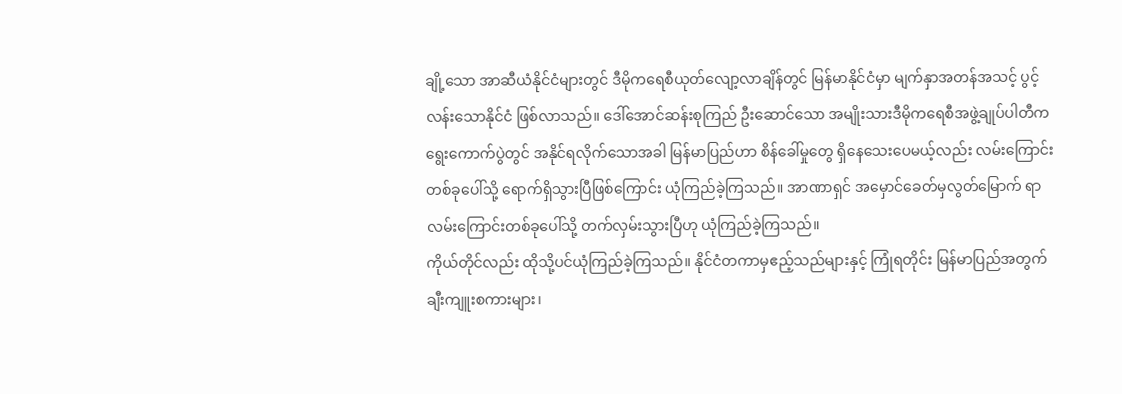ချို့သော အာဆီယံနိုင်ငံများတွင် ဒီမိုကရေစီယုတ်လျော့လာချိန်တွင် မြန်မာနိုင်ငံမှာ မျက်နှာအတန်အသင့် ပွင့်လန်းသောနိုင်ငံ ဖြစ်လာသည်။ ဒေါ်အောင်ဆန်းစုကြည် ဦးဆောင်သော အမျိုးသားဒီမိုကရေစီအဖွဲ့ချုပ်ပါတီက ရွေးကောက်ပွဲတွင် အနိုင်ရလိုက်သောအခါ မြန်မာပြည်ဟာ စိန်ခေါ်မှုတွေ ရှိနေသေးပေမယ့်လည်း လမ်းကြောင်းတစ်ခုပေါ်သို့ ရောက်ရှိသွားပြီဖြစ်ကြောင်း ယုံကြည်ခဲ့ကြသည်။ အာဏာရှင် အမှောင်ခေတ်မှလွတ်မြောက် ရာလမ်းကြောင်းတစ်ခုပေါ်သို့ တက်လှမ်းသွားပြီဟု ယုံကြည်ခဲ့ကြသည်။
ကိုယ်တိုင်လည်း ထိုသို့ပင်ယုံကြည်ခဲ့ကြသည်။ နိုင်ငံတကာမှဧည့်သည်များနှင့် ကြုံရတိုင်း မြန်မာပြည်အတွက် ချီးကျူးစကားများ၊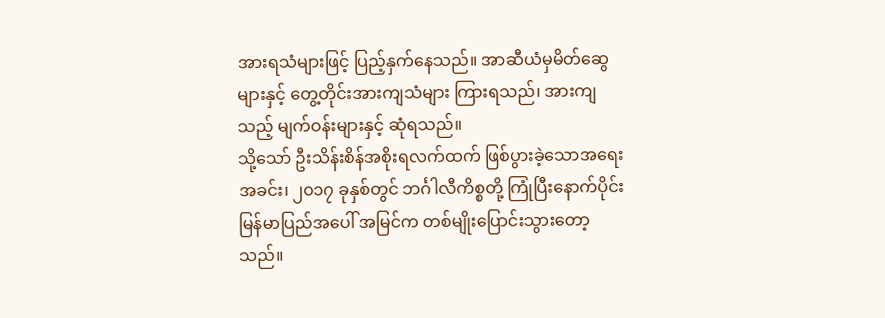အားရသံများဖြင့် ပြည့်နှက်နေသည်။ အာဆီယံမှမိတ်ဆွေများနှင့် တွေ့တိုင်းအားကျသံများ ကြားရသည်၊ အားကျသည့် မျက်ဝန်းများနှင့် ဆုံရသည်။
သို့သော် ဦးသိန်းစိန်အစိုးရလက်ထက် ဖြစ်ပွားခဲ့သောအရေးအခင်း၊ ၂၀၁၇ ခုနှစ်တွင် ဘင်္ဂါလီကိစ္စတို့ ကြုံပြီးနောက်ပိုင်း မြန်မာပြည်အပေါ် အမြင်က တစ်မျိုးပြောင်းသွားတော့သည်။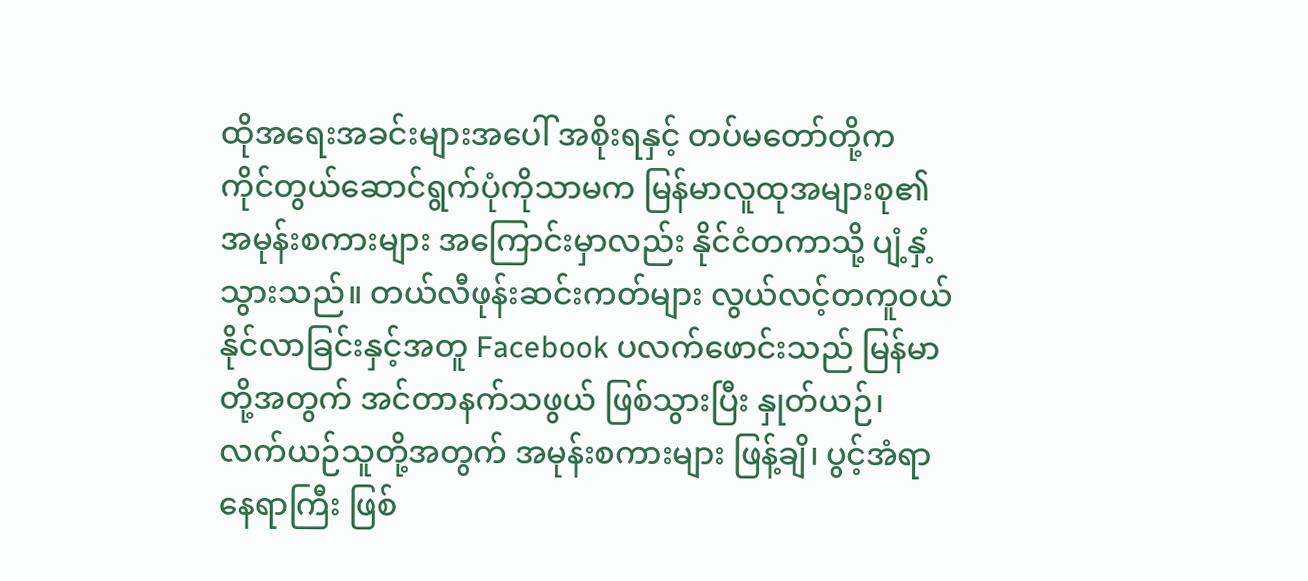ထိုအရေးအခင်းများအပေါ် အစိုးရနှင့် တပ်မတော်တို့က ကိုင်တွယ်ဆောင်ရွက်ပုံကိုသာမက မြန်မာလူထုအများစု၏ အမုန်းစကားများ အကြောင်းမှာလည်း နိုင်ငံတကာသို့ ပျံ့နှံ့သွားသည်။ တယ်လီဖုန်းဆင်းကတ်များ လွယ်လင့်တကူဝယ်နိုင်လာခြင်းနှင့်အတူ Facebook ပလက်ဖောင်းသည် မြန်မာတို့အတွက် အင်တာနက်သဖွယ် ဖြစ်သွားပြီး နှုတ်ယဉ်၊ လက်ယဉ်သူတို့အတွက် အမုန်းစကားများ ဖြန့်ချိ၊ ပွင့်အံရာနေရာကြီး ဖြစ်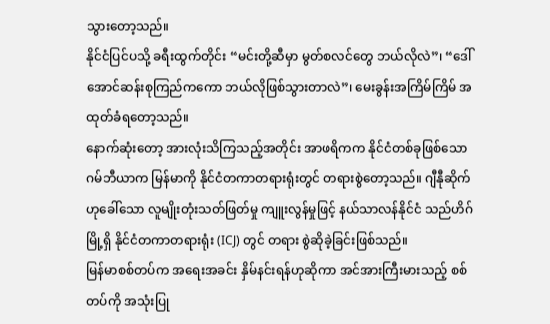သွားတော့သည်။
နိုင်ငံပြင်ပသို့ ခရီးထွက်တိုင်း “မင်းတို့ဆီမှာ မွတ်စလင်တွေ ဘယ်လိုလဲ”၊ “ဒေါ်အောင်ဆန်းစုကြည်ကကော ဘယ်လိုဖြစ်သွားတာလဲ”၊ မေးခွန်းအကြိမ်ကြိမ် အထုတ်ခံရတော့သည်။
နောက်ဆုံးတော့ အားလုံးသိကြသည့်အတိုင်း အာဖရိကက နိုင်ငံတစ်ခုဖြစ်သော ဂမ်ဘီယာက မြန်မာကို နိုင်ငံတကာတရားရုံးတွင် တရားစွဲတော့သည်။ ဂျီနီုဆိုက်ဟုခေါ်သော လူမျိုးတုံးသတ်ဖြတ်မှု ကျူးလွန်မှုဖြင့် နယ်သာလန်နိုင်ငံ သည်ဟိဂ်မြို့ရှိ နိုင်ငံတကာတရားရုံး (ICJ) တွင် တရား စွဲဆိုခဲ့ခြင်းဖြစ်သည်။
မြန်မာစစ်တပ်က အရေးအခင်း နှိမ်နင်းရန်ဟုဆိုကာ အင်အားကြီးမားသည့် စစ်တပ်ကို အသုံးပြု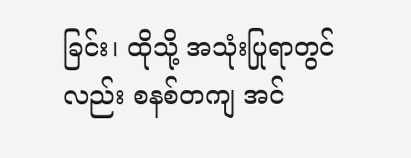ခြင်း၊ ထိုသို့ အသုံးပြုရာတွင်လည်း စနစ်တကျ အင်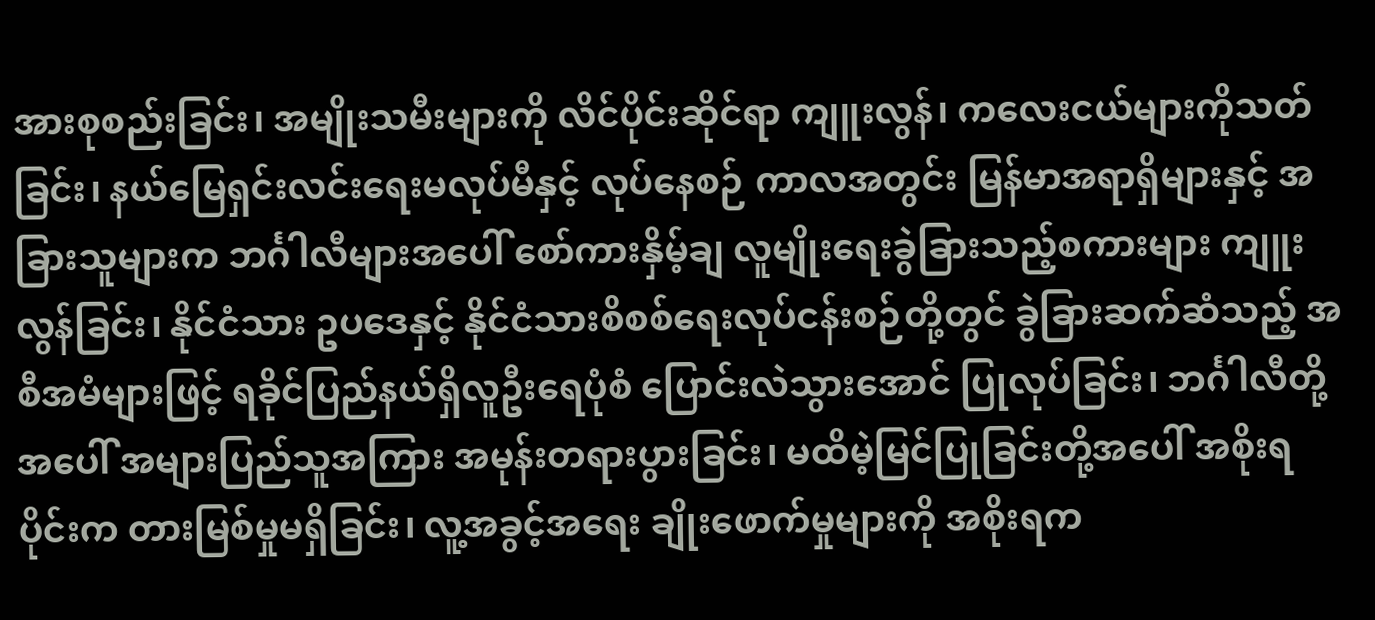အားစုစည်းခြင်း၊ အမျိုးသမီးများကို လိင်ပိုင်းဆိုင်ရာ ကျူးလွန်၊ ကလေးငယ်များကိုသတ်ခြင်း၊ နယ်မြေရှင်းလင်းရေးမလုပ်မီနှင့် လုပ်နေစဉ် ကာလအတွင်း မြန်မာအရာရှိများနှင့် အခြားသူများက ဘင်္ဂါလီများအပေါ် စော်ကားနှိမ့်ချ လူမျိုးရေးခွဲခြားသည့်စကားများ ကျူးလွန်ခြင်း၊ နိုင်ငံသား ဥပဒေနှင့် နိုင်ငံသားစိစစ်ရေးလုပ်ငန်းစဉ်တို့တွင် ခွဲခြားဆက်ဆံသည့် အစီအမံများဖြင့် ရခိုင်ပြည်နယ်ရှိလူဦးရေပုံစံ ပြောင်းလဲသွားအောင် ပြုလုပ်ခြင်း၊ ဘင်္ဂါလီတို့အပေါ် အများပြည်သူအကြား အမုန်းတရားပွားခြင်း၊ မထိမဲ့မြင်ပြုခြင်းတို့အပေါ် အစိုးရပိုင်းက တားမြစ်မှုမရှိခြင်း၊ လူ့အခွင့်အရေး ချိုးဖောက်မှုများကို အစိုးရက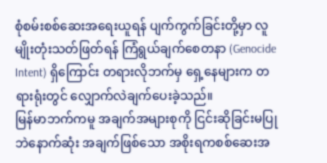စုံစမ်းစစ်ဆေးအရေးယူရန် ပျက်ကွက်ခြင်းတို့မှာ လူမျိုးတုံးသတ်ဖြတ်ရန် ကြံရွယ်ချက်စေတနာ (Genocide Intent) ရှိကြောင်း တရားလိုဘက်မှ ရှေ့နေများက တရားရုံးတွင် လျှောက်လဲချက်ပေးခဲ့သည်။
မြန်မာဘက်ကမူ အချက်အများစုကို ငြင်းဆိုခြင်းမပြုဘဲနောက်ဆုံး အချက်ဖြစ်သော အစိုးရကစစ်ဆေးအ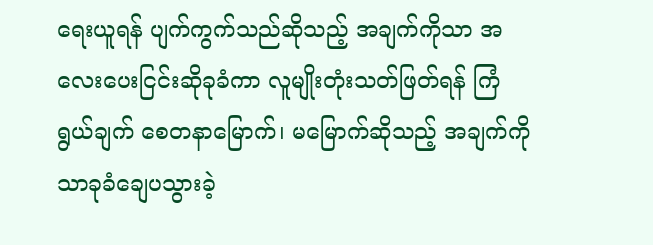ရေးယူရန် ပျက်ကွက်သည်ဆိုသည့် အချက်ကိုသာ အလေးပေးငြင်းဆိုခုခံကာ လူမျိုးတုံးသတ်ဖြတ်ရန် ကြံရွယ်ချက် စေတနာမြောက်၊ မမြောက်ဆိုသည့် အချက်ကိုသာခုခံချေပသွားခဲ့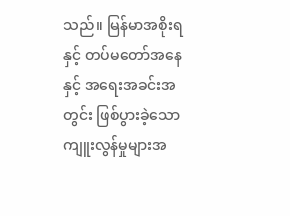သည်။ မြန်မာအစိုးရနှင့် တပ်မတော်အနေနှင့် အရေးအခင်းအတွင်း ဖြစ်ပွားခဲ့သော ကျူးလွန်မှုများအ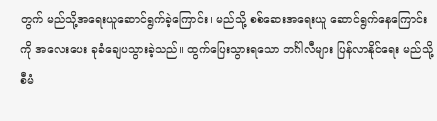တွက် မည်သို့အရေးယူဆောင်ရွက်ခဲ့ကြောင်း၊ မည်သို့ စစ်ဆေးအရေးယူ ဆောင်ရွက်နေကြောင်းကို အလေးပေး ခုခံချေပသွားခဲ့သည်။ ထွက်ပြေးသွားရသော ဘင်္ဂါလီများ ပြန်လာနိုင်ရေး မည်သို့စီမံ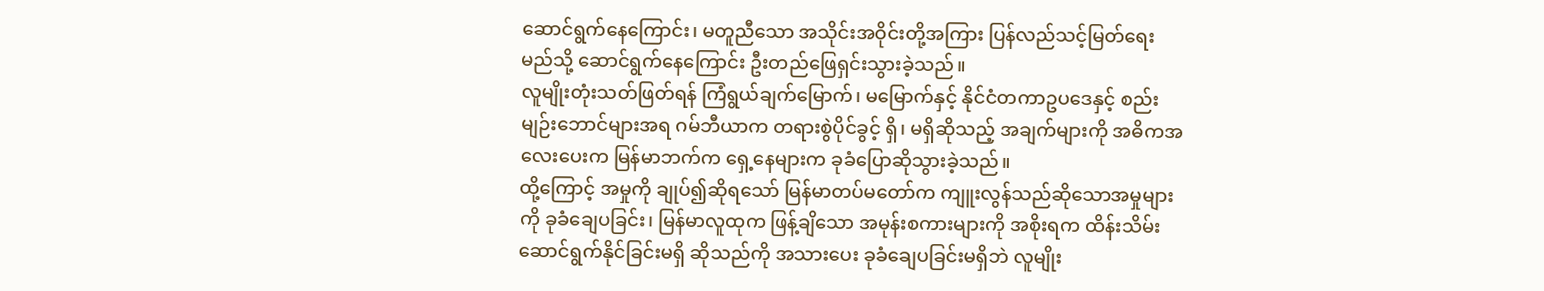ဆောင်ရွက်နေကြောင်း၊ မတူညီသော အသိုင်းအဝိုင်းတို့အကြား ပြန်လည်သင့်မြတ်ရေးမည်သို့ ဆောင်ရွက်နေကြောင်း ဦးတည်ဖြေရှင်းသွားခဲ့သည်။
လူမျိုးတုံးသတ်ဖြတ်ရန် ကြံရွယ်ချက်မြောက်၊ မမြောက်နှင့် နိုင်ငံတကာဥပဒေနှင့် စည်းမျဉ်းဘောင်များအရ ဂမ်ဘီယာက တရားစွဲပိုင်ခွင့် ရှိ၊ မရှိဆိုသည့် အချက်များကို အဓိကအလေးပေးက မြန်မာဘက်က ရှေ့နေများက ခုခံပြောဆိုသွားခဲ့သည်။
ထို့ကြောင့် အမှုကို ချုပ်၍ဆိုရသော် မြန်မာတပ်မတော်က ကျူးလွန်သည်ဆိုသောအမှုများကို ခုခံချေပခြင်း၊ မြန်မာလူထုက ဖြန့်ချိသော အမုန်းစကားများကို အစိုးရက ထိန်းသိမ်းဆောင်ရွက်နိုင်ခြင်းမရှိ ဆိုသည်ကို အသားပေး ခုခံချေပခြင်းမရှိဘဲ လူမျိုး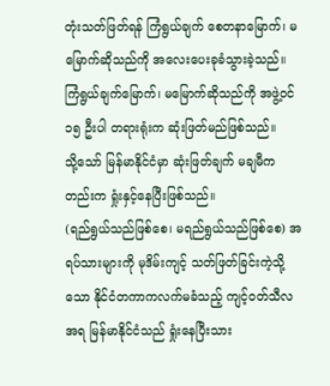တုံးသတ်ဖြတ်ရန် ကြံရွယ်ချက် စေတနာမြောက်၊ မမြောက်ဆိုသည်ကို အလေးပေးခုခံသွားခဲ့သည်။
ကြံရွယ်ချက်မြောက်၊ မမြောက်ဆိုသည်ကို အဖွဲ့ဝင် ၁၅ ဦးပါ တရားရုံးက ဆုံးဖြတ်မည်ဖြစ်သည်။
သို့သော် မြန်မာနိုင်ငံမှာ ဆုံးဖြတ်ချက် မချမီကတည်းက ရှုံးနှင့်နေပြီးဖြစ်သည်။
(ရည်ရွယ်သည်ဖြစ်စေ၊ မရည်ရွယ်သည်ဖြစ်စေ) အရပ်သားများကို မုဒိမ်းကျင့် သတ်ဖြတ်ခြင်းကဲ့သို့သော နိုင်ငံတကာကလက်မခံသည့် ကျင့်ဝတ်သီလအရ မြန်မာနိုင်ငံသည် ရှုံးနေပြီးသား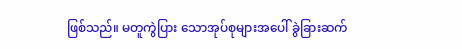ဖြစ်သည်။ မတူကွဲပြား သောအုပ်စုများအပေါ် ခွဲခြားဆက်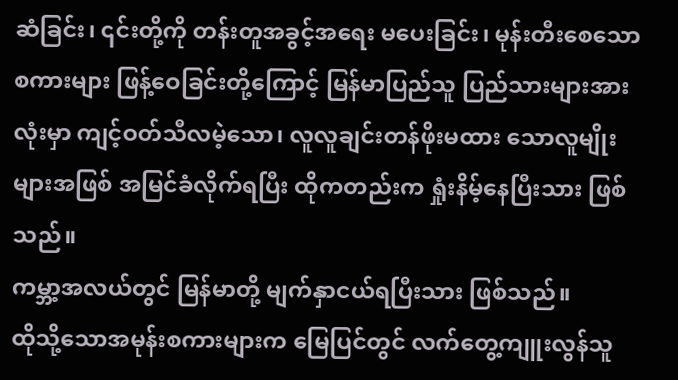ဆံခြင်း၊ ၎င်းတို့ကို တန်းတူအခွင့်အရေး မပေးခြင်း၊ မုန်းတီးစေသောစကားများ ဖြန့်ဝေခြင်းတို့ကြောင့် မြန်မာပြည်သူ ပြည်သားများအားလုံးမှာ ကျင့်ဝတ်သီလမဲ့သော၊ လူလူချင်းတန်ဖိုးမထား သောလူမျိုးများအဖြစ် အမြင်ခံလိုက်ရပြီး ထိုကတည်းက ရှုံးနိမ့်နေပြီးသား ဖြစ်သည်။
ကမ္ဘာ့အလယ်တွင် မြန်မာတို့ မျက်နှာငယ်ရပြီးသား ဖြစ်သည်။
ထိုသို့သောအမုန်းစကားများက မြေပြင်တွင် လက်တွေ့ကျူးလွန်သူ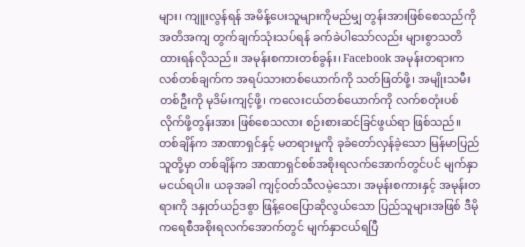များ၊ ကျူးလွန်ရန် အမိန့်ပေးသူများကိုမည်မျှ တွန်းအားဖြစ်စေသည်ကို အတိအကျ တွက်ချက်သုံးသပ်ရန် ခက်ခဲပါသော်လည်း များစွာသတိထားရန်လိုသည်။ အမုန်းစကားတစ်ခွန်း၊ Facebook အမုန်းတရားကလစ်တစ်ချက်က အရပ်သားတစ်ယောက်ကို သတ်ဖြတ်ဖို့၊ အမျိုးသမီးတစ်ဦးကို မုဒိမ်းကျင့်ဖို့၊ ကလေးငယ်တစ်ယောက်ကို လက်စတုံးပစ်လိုက်ဖို့တွန်းအား ဖြစ်စေသလား စဉ်းစားဆင်ခြင်ဖွယ်ရာ ဖြစ်သည်။
တစ်ချိန်က အာဏာရှင်နှင့် မတရားမှုကို ခုခံတော်လှန်ခဲ့သော မြန်မာပြည်သူတို့မှာ တစ်ချိန်က အာဏာရှင်စစ်အစိုးရလက်အောက်တွင်ပင် မျက်နှာမငယ်ရပါ။ ယခုအခါ ကျင့်ဝတ်သီလမဲ့သော၊ အမုန်းစကားနှင့် အမုန်းတရားကို ဒနှုတ်ယဉ်ဒစွာ ဖြန့်ဝေပြောဆိုလွယ်သော ပြည်သူများအဖြစ် ဒီမိုကရေစီအစိုးရလက်အောက်တွင် မျက်နှာငယ်ရပြီ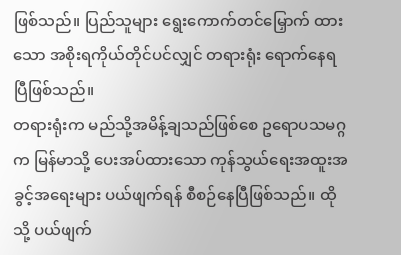ဖြစ်သည်။ ပြည်သူများ ရွေးကောက်တင်မြှောက် ထားသော အစိုးရကိုယ်တိုင်ပင်လျှင် တရားရုံး ရောက်နေရပြီဖြစ်သည်။
တရားရုံးက မည်သို့အမိန့်ချသည်ဖြစ်စေ ဥရောပသမဂ္ဂက မြန်မာသို့ ပေးအပ်ထားသော ကုန်သွယ်ရေးအထူးအခွင့်အရေးများ ပယ်ဖျက်ရန် စီစဉ်နေပြီဖြစ်သည်။ ထိုသို့ ပယ်ဖျက်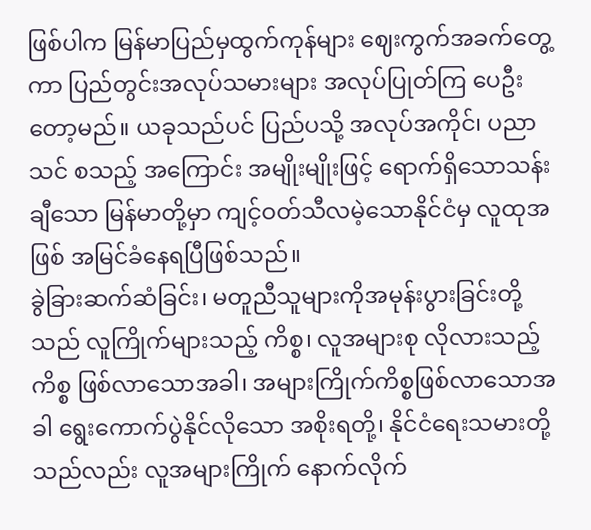ဖြစ်ပါက မြန်မာပြည်မှထွက်ကုန်များ ဈေးကွက်အခက်တွေ့ကာ ပြည်တွင်းအလုပ်သမားများ အလုပ်ပြုတ်ကြ ပေဦးတော့မည်။ ယခုသည်ပင် ပြည်ပသို့ အလုပ်အကိုင်၊ ပညာသင် စသည့် အကြောင်း အမျိုးမျိုးဖြင့် ရောက်ရှိသောသန်းချီသော မြန်မာတို့မှာ ကျင့်ဝတ်သီလမဲ့သောနိုင်ငံမှ လူထုအဖြစ် အမြင်ခံနေရပြီဖြစ်သည်။
ခွဲခြားဆက်ဆံခြင်း၊ မတူညီသူများကိုအမုန်းပွားခြင်းတို့သည် လူကြိုက်များသည့် ကိစ္စ၊ လူအများစု လိုလားသည့်ကိစ္စ ဖြစ်လာသောအခါ၊ အများကြိုက်ကိစ္စဖြစ်လာသောအခါ ရွေးကောက်ပွဲနိုင်လိုသော အစိုးရတို့၊ နိုင်ငံရေးသမားတို့သည်လည်း လူအများကြိုက် နောက်လိုက်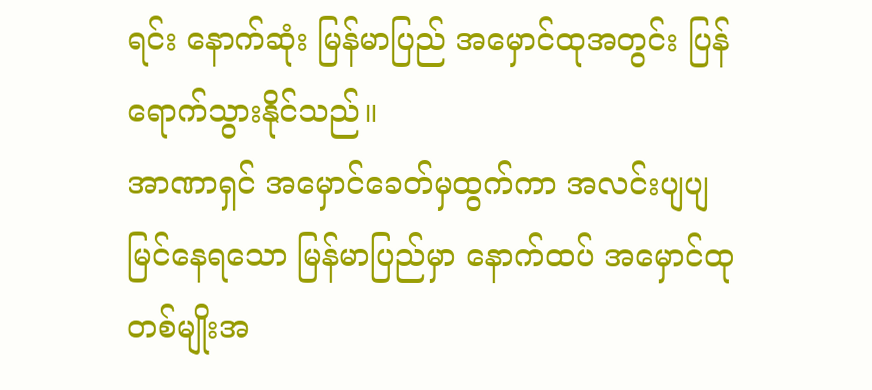ရင်း နောက်ဆုံး မြန်မာပြည် အမှောင်ထုအတွင်း ပြန်ရောက်သွားနိုင်သည်။
အာဏာရှင် အမှောင်ခေတ်မှထွက်ကာ အလင်းပျပျမြင်နေရသော မြန်မာပြည်မှာ နောက်ထပ် အမှောင်ထုတစ်မျိုးအ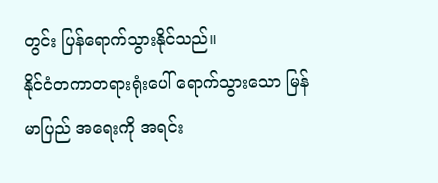တွင်း ပြန်ရောက်သွားနိုင်သည်။
နိုင်ငံတကာတရားရုံးပေါ် ရောက်သွားသော မြန်မာပြည် အရေးကို အရင်း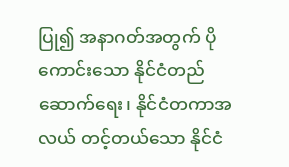ပြု၍ အနာဂတ်အတွက် ပိုကောင်းသော နိုင်ငံတည်ဆောက်ရေး၊ နိုင်ငံတကာအလယ် တင့်တယ်သော နိုင်ငံ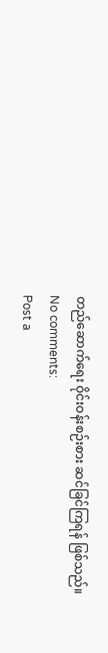တည်ဆောက်ရေး ဝိုင်းဝန်းစဉ်းစား ဆင်ခြင်ကြရန် ဖြစ်သည်။
No comments:
Post a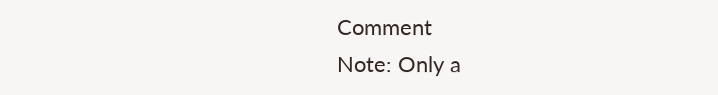Comment
Note: Only a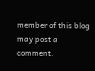member of this blog may post a comment.